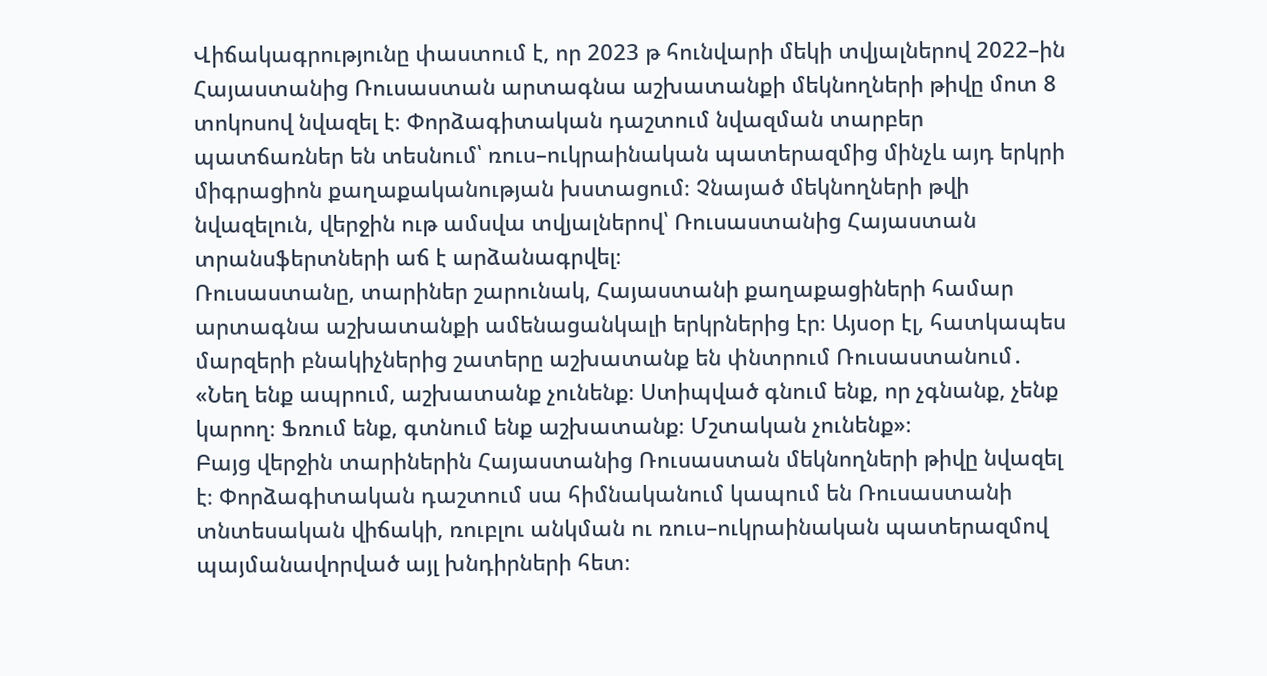Վիճակագրությունը փաստում է, որ 2023 թ հունվարի մեկի տվյալներով 2022–ին Հայաստանից Ռուսաստան արտագնա աշխատանքի մեկնողների թիվը մոտ 8 տոկոսով նվազել է։ Փորձագիտական դաշտում նվազման տարբեր պատճառներ են տեսնում՝ ռուս–ուկրաինական պատերազմից մինչև այդ երկրի միգրացիոն քաղաքականության խստացում։ Չնայած մեկնողների թվի նվազելուն, վերջին ութ ամսվա տվյալներով՝ Ռուսաստանից Հայաստան տրանսֆերտների աճ է արձանագրվել։
Ռուսաստանը, տարիներ շարունակ, Հայաստանի քաղաքացիների համար արտագնա աշխատանքի ամենացանկալի երկրներից էր։ Այսօր էլ, հատկապես մարզերի բնակիչներից շատերը աշխատանք են փնտրում Ռուսաստանում․
«Նեղ ենք ապրում, աշխատանք չունենք։ Ստիպված գնում ենք, որ չգնանք, չենք կարող։ Ֆռում ենք, գտնում ենք աշխատանք։ Մշտական չունենք»։
Բայց վերջին տարիներին Հայաստանից Ռուսաստան մեկնողների թիվը նվազել է։ Փորձագիտական դաշտում սա հիմնականում կապում են Ռուսաստանի տնտեսական վիճակի, ռուբլու անկման ու ռուս–ուկրաինական պատերազմով պայմանավորված այլ խնդիրների հետ։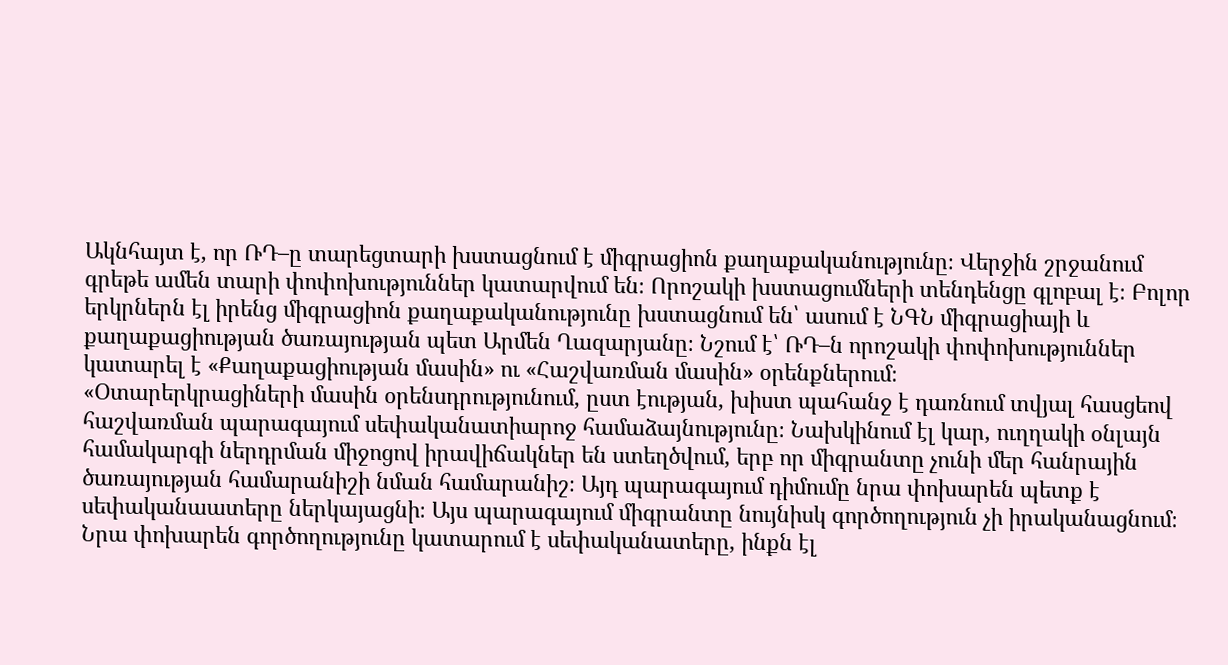Ակնհայտ է, որ ՌԴ–ը տարեցտարի խստացնում է միգրացիոն քաղաքականությունը։ Վերջին շրջանում գրեթե ամեն տարի փոփոխություններ կատարվում են։ Որոշակի խստացումների տենդենցը գլոբալ է։ Բոլոր երկրներն էլ իրենց միգրացիոն քաղաքականությունը խստացնում են՝ ասում է ՆԳՆ միգրացիայի և քաղաքացիության ծառայության պետ Արմեն Ղազարյանը։ Նշում է՝ ՌԴ–ն որոշակի փոփոխություններ կատարել է «Քաղաքացիության մասին» ու «Հաշվառման մասին» օրենքներում։
«Օտարերկրացիների մասին օրենսդրությունում, ըստ էության, խիստ պահանջ է դառնում տվյալ հասցեով հաշվառման պարագայում սեփականատիարոջ համաձայնությունը։ Նախկինում էլ կար, ուղղակի օնլայն համակարգի ներդրման միջոցով իրավիճակներ են ստեղծվում, երբ որ միգրանտը չունի մեր հանրային ծառայության համարանիշի նման համարանիշ։ Այդ պարագայում դիմումը նրա փոխարեն պետք է սեփականաատերը ներկայացնի։ Այս պարագայում միգրանտը նույնիսկ գործողություն չի իրականացնում։ Նրա փոխարեն գործողությունը կատարում է սեփականատերը, ինքն էլ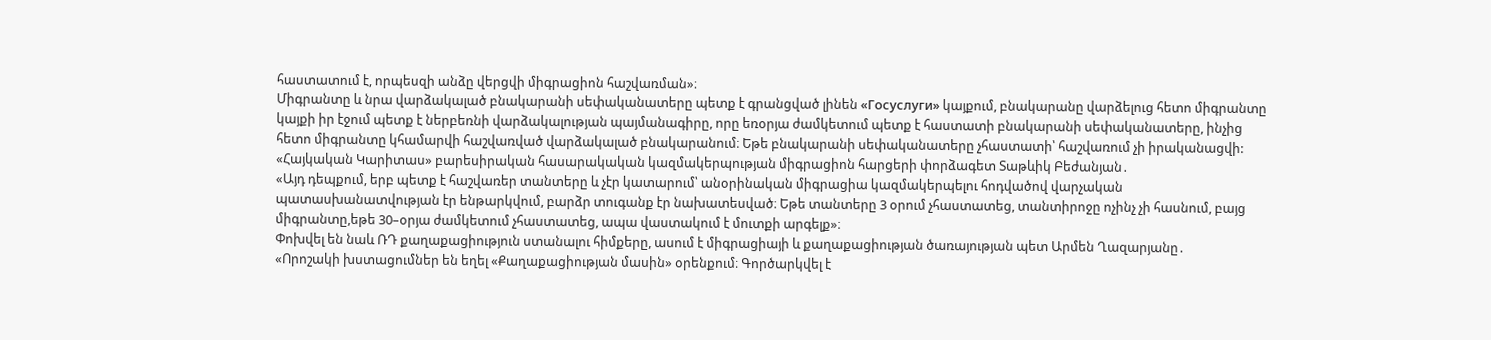հաստատում է, որպեսզի անձը վերցվի միգրացիոն հաշվառման»։
Միգրանտը և նրա վարձակալած բնակարանի սեփականատերը պետք է գրանցված լինեն «Госуслуги» կայքում, բնակարանը վարձելուց հետո միգրանտը կայքի իր էջում պետք է ներբեռնի վարձակալության պայմանագիրը, որը եռօրյա ժամկետում պետք է հաստատի բնակարանի սեփականատերը, ինչից հետո միգրանտը կհամարվի հաշվառված վարձակալած բնակարանում։ Եթե բնակարանի սեփականատերը չհաստատի՝ հաշվառում չի իրականացվի:
«Հայկական Կարիտաս» բարեսիրական հասարակական կազմակերպության միգրացիոն հարցերի փորձագետ Տաթևիկ Բեժանյան․
«Այդ դեպքում, երբ պետք է հաշվառեր տանտերը և չէր կատարում՝ անօրինական միգրացիա կազմակերպելու հոդվածով վարչական պատասխանատվության էր ենթարկվում, բարձր տուգանք էր նախատեսված։ Եթե տանտերը 3 օրում չհաստատեց, տանտիրոջը ոչինչ չի հասնում, բայց միգրանտը,եթե 30–օրյա ժամկետում չհաստատեց, ապա վաստակում է մուտքի արգելք»։
Փոխվել են նաև ՌԴ քաղաքացիություն ստանալու հիմքերը, ասում է միգրացիայի և քաղաքացիության ծառայության պետ Արմեն Ղազարյանը․
«Որոշակի խստացումներ են եղել «Քաղաքացիության մասին» օրենքում։ Գործարկվել է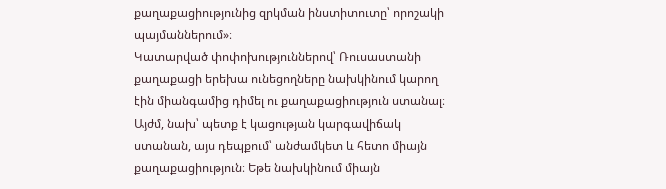քաղաքացիությունից զրկման ինստիտուտը՝ որոշակի պայմաններում»։
Կատարված փոփոխություններով՝ Ռուսաստանի քաղաքացի երեխա ունեցողները նախկինում կարող էին միանգամից դիմել ու քաղաքացիություն ստանալ։ Այժմ, նախ՝ պետք է կացության կարգավիճակ ստանան, այս դեպքում՝ անժամկետ և հետո միայն քաղաքացիություն։ Եթե նախկինում միայն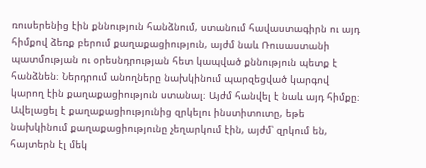ռուսերենից էին քննություն հանձնում, ստանում հավաստագիրն ու այդ հիմքով ձեռք բերում քաղաքացիություն, այժմ նաև Ռուսաստանի պատմության ու օրեսնդրության հետ կապված քննություն պետք է հանձնեն։ Ներդրում անողները նախկինում պարզեցված կարգով կարող էին քաղաքացիություն ստանալ։ Այժմ հանվել է նաև այդ հիմքը։ Ավելացել է քաղաքացիությունից զրկելու ինստիտուտը, եթե նախկինում քաղաքացիությունը չեղարկում էին, այժմ՝ զրկում են, հայտերն էլ մեկ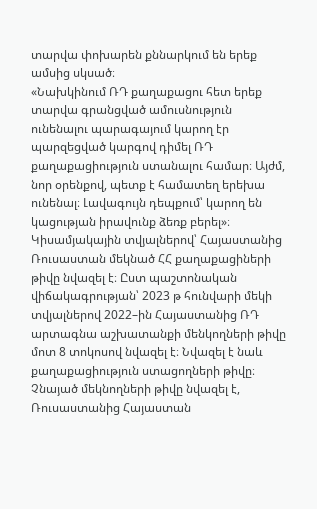տարվա փոխարեն քննարկում են երեք ամսից սկսած։
«Նախկինում ՌԴ քաղաքացու հետ երեք տարվա գրանցված ամուսնություն ունենալու պարագայում կարող էր պարզեցված կարգով դիմել ՌԴ քաղաքացիություն ստանալու համար։ Այժմ, նոր օրենքով, պետք է համատեղ երեխա ունենալ։ Լավագույն դեպքում՝ կարող են կացության իրավունք ձեռք բերել»։
Կիսամյակային տվյալներով՝ Հայաստանից Ռուսաստան մեկնած ՀՀ քաղաքացիների թիվը նվազել է։ Ըստ պաշտոնական վիճակագրության՝ 2023 թ հունվարի մեկի տվյալներով 2022–ին Հայաստանից ՌԴ արտագնա աշխատանքի մենկողների թիվը մոտ 8 տոկոսով նվազել է։ Նվազել է նաև քաղաքացիություն ստացողների թիվը։ Չնայած մեկնողների թիվը նվազել է, Ռուսաստանից Հայաստան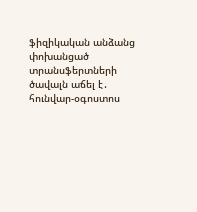ֆիզիկական անձանց փոխանցած տրանսֆերտների ծավալն աճել է․ հունվար-օգոստոս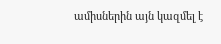ամիսներին այն կազմել է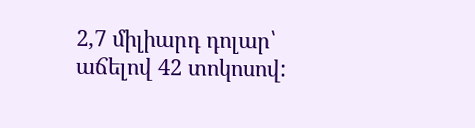2,7 միլիարդ դոլար՝ աճելով 42 տոկոսով: